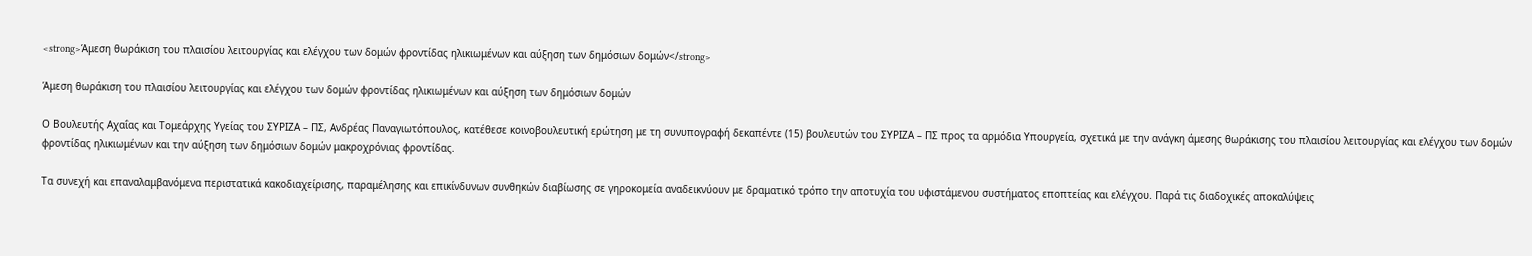<strong>Άμεση θωράκιση του πλαισίου λειτουργίας και ελέγχου των δομών φροντίδας ηλικιωμένων και αύξηση των δημόσιων δομών</strong>

Άμεση θωράκιση του πλαισίου λειτουργίας και ελέγχου των δομών φροντίδας ηλικιωμένων και αύξηση των δημόσιων δομών

Ο Βουλευτής Αχαΐας και Τομεάρχης Υγείας του ΣΥΡΙΖΑ – ΠΣ, Ανδρέας Παναγιωτόπουλος, κατέθεσε κοινοβουλευτική ερώτηση με τη συνυπογραφή δεκαπέντε (15) βουλευτών του ΣΥΡΙΖΑ – ΠΣ προς τα αρμόδια Υπουργεία, σχετικά με την ανάγκη άμεσης θωράκισης του πλαισίου λειτουργίας και ελέγχου των δομών φροντίδας ηλικιωμένων και την αύξηση των δημόσιων δομών μακροχρόνιας φροντίδας.

Τα συνεχή και επαναλαμβανόμενα περιστατικά κακοδιαχείρισης, παραμέλησης και επικίνδυνων συνθηκών διαβίωσης σε γηροκομεία αναδεικνύουν με δραματικό τρόπο την αποτυχία του υφιστάμενου συστήματος εποπτείας και ελέγχου. Παρά τις διαδοχικές αποκαλύψεις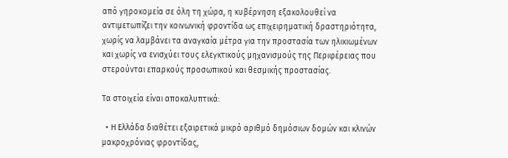από γηροκομεία σε όλη τη χώρα, η κυβέρνηση εξακολουθεί να αντιμετωπίζει την κοινωνική φροντίδα ως επιχειρηματική δραστηριότητα, χωρίς να λαμβάνει τα αναγκαία μέτρα για την προστασία των ηλικιωμένων και χωρίς να ενισχύει τους ελεγκτικούς μηχανισμούς της Περιφέρειας που στερούνται επαρκούς προσωπικού και θεσμικής προστασίας.

Τα στοιχεία είναι αποκαλυπτικά:

  • Η Ελλάδα διαθέτει εξαιρετικά μικρό αριθμό δημόσιων δομών και κλινών μακροχρόνιας φροντίδας,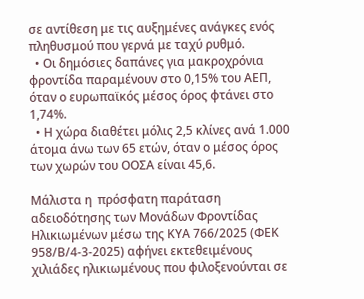σε αντίθεση με τις αυξημένες ανάγκες ενός πληθυσμού που γερνά με ταχύ ρυθμό.
  • Οι δημόσιες δαπάνες για μακροχρόνια φροντίδα παραμένουν στο 0,15% του ΑΕΠ, όταν ο ευρωπαϊκός μέσος όρος φτάνει στο 1,74%.
  • Η χώρα διαθέτει μόλις 2,5 κλίνες ανά 1.000 άτομα άνω των 65 ετών, όταν ο μέσος όρος των χωρών του ΟΟΣΑ είναι 45,6.

Μάλιστα η  πρόσφατη παράταση αδειοδότησης των Μονάδων Φροντίδας Ηλικιωμένων μέσω της ΚΥΑ 766/2025 (ΦΕΚ 958/Β/4-3-2025) αφήνει εκτεθειμένους χιλιάδες ηλικιωμένους που φιλοξενούνται σε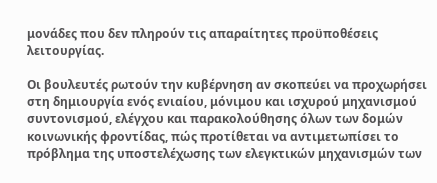μονάδες που δεν πληρούν τις απαραίτητες προϋποθέσεις λειτουργίας.

Οι βουλευτές ρωτούν την κυβέρνηση αν σκοπεύει να προχωρήσει στη δημιουργία ενός ενιαίου, μόνιμου και ισχυρού μηχανισμού συντονισμού, ελέγχου και παρακολούθησης όλων των δομών κοινωνικής φροντίδας, πώς προτίθεται να αντιμετωπίσει το πρόβλημα της υποστελέχωσης των ελεγκτικών μηχανισμών των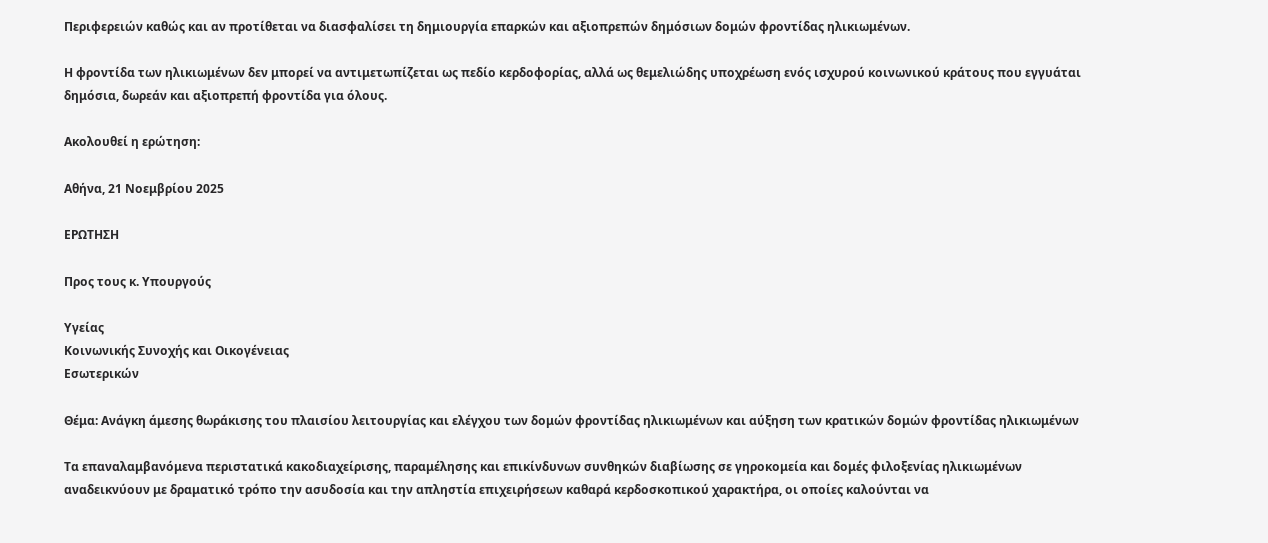Περιφερειών καθώς και αν προτίθεται να διασφαλίσει τη δημιουργία επαρκών και αξιοπρεπών δημόσιων δομών φροντίδας ηλικιωμένων.

Η φροντίδα των ηλικιωμένων δεν μπορεί να αντιμετωπίζεται ως πεδίο κερδοφορίας, αλλά ως θεμελιώδης υποχρέωση ενός ισχυρού κοινωνικού κράτους που εγγυάται δημόσια, δωρεάν και αξιοπρεπή φροντίδα για όλους.

Ακολουθεί η ερώτηση:

Αθήνα, 21 Νοεμβρίου 2025

ΕΡΩΤΗΣΗ

Προς τους κ. Υπουργούς

Υγείας
Κοινωνικής Συνοχής και Οικογένειας
Εσωτερικών

Θέμα: Ανάγκη άμεσης θωράκισης του πλαισίου λειτουργίας και ελέγχου των δομών φροντίδας ηλικιωμένων και αύξηση των κρατικών δομών φροντίδας ηλικιωμένων

Τα επαναλαμβανόμενα περιστατικά κακοδιαχείρισης, παραμέλησης και επικίνδυνων συνθηκών διαβίωσης σε γηροκομεία και δομές φιλοξενίας ηλικιωμένων αναδεικνύουν με δραματικό τρόπο την ασυδοσία και την απληστία επιχειρήσεων καθαρά κερδοσκοπικού χαρακτήρα, οι οποίες καλούνται να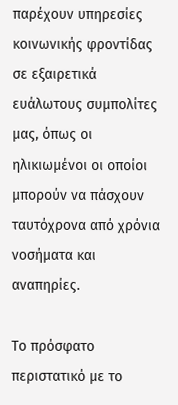παρέχουν υπηρεσίες κοινωνικής φροντίδας σε εξαιρετικά ευάλωτους συμπολίτες μας, όπως οι ηλικιωμένοι οι οποίοι μπορούν να πάσχουν ταυτόχρονα από χρόνια νοσήματα και αναπηρίες.

Το πρόσφατο περιστατικό με το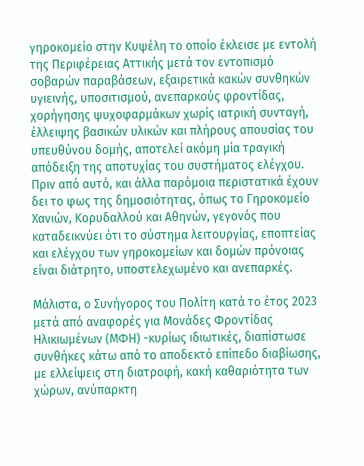γηροκομείο στην Κυψέλη το οποίο έκλεισε με εντολή της Περιφέρειας Αττικής μετά τον εντοπισμό σοβαρών παραβάσεων, εξαιρετικά κακών συνθηκών υγιεινής, υποσιτισμού, ανεπαρκούς φροντίδας, χορήγησης ψυχοφαρμάκων χωρίς ιατρική συνταγή, έλλειψης βασικών υλικών και πλήρους απουσίας του υπευθύνου δομής, αποτελεί ακόμη μία τραγική απόδειξη της αποτυχίας του συστήματος ελέγχου. Πριν από αυτό, και άλλα παρόμοια περιστατικά έχουν δει το φως της δημοσιότητας, όπως το Γηροκομείο Χανιών, Κορυδαλλού και Αθηνών, γεγονός που  καταδεικνύει ότι το σύστημα λειτουργίας, εποπτείας και ελέγχου των γηροκομείων και δομών πρόνοιας είναι διάτρητο, υποστελεχωμένο και ανεπαρκές.

Μάλιστα, ο Συνήγορος του Πολίτη κατά το έτος 2023 μετά από αναφορές για Μονάδες Φροντίδας Ηλικιωμένων (ΜΦΗ) -κυρίως ιδιωτικές, διαπίστωσε συνθήκες κάτω από το αποδεκτό επίπεδο διαβίωσης, με ελλείψεις στη διατροφή, κακή καθαριότητα των χώρων, ανύπαρκτη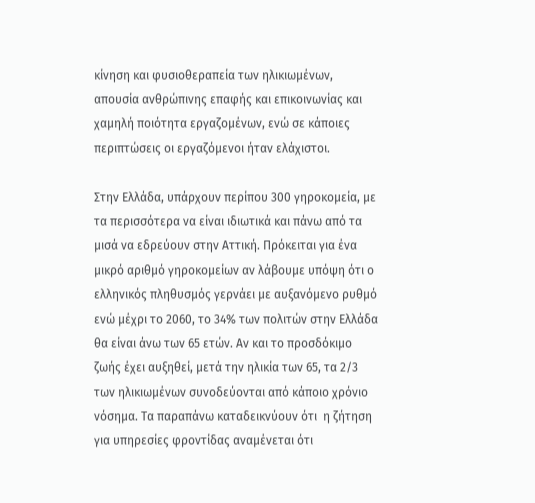κίνηση και φυσιοθεραπεία των ηλικιωμένων, απουσία ανθρώπινης επαφής και επικοινωνίας και χαμηλή ποιότητα εργαζομένων, ενώ σε κάποιες περιπτώσεις οι εργαζόμενοι ήταν ελάχιστοι.

Στην Ελλάδα, υπάρχουν περίπου 300 γηροκομεία, με τα περισσότερα να είναι ιδιωτικά και πάνω από τα μισά να εδρεύουν στην Αττική. Πρόκειται για ένα μικρό αριθμό γηροκομείων αν λάβουμε υπόψη ότι ο ελληνικός πληθυσμός γερνάει με αυξανόμενο ρυθμό  ενώ μέχρι το 2060, το 34% των πολιτών στην Ελλάδα θα είναι άνω των 65 ετών. Αν και το προσδόκιμο ζωής έχει αυξηθεί, μετά την ηλικία των 65, τα 2/3 των ηλικιωμένων συνοδεύονται από κάποιο χρόνιο νόσημα. Τα παραπάνω καταδεικνύουν ότι  η ζήτηση για υπηρεσίες φροντίδας αναμένεται ότι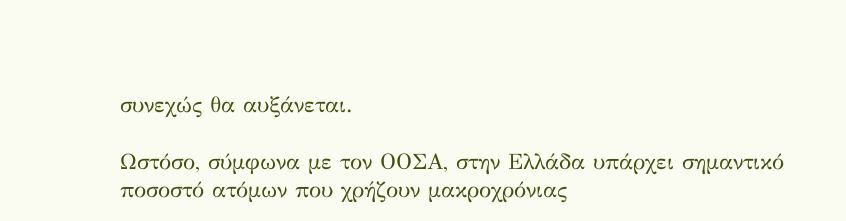συνεχώς θα αυξάνεται.

Ωστόσο, σύμφωνα με τον ΟΟΣΑ, στην Ελλάδα υπάρχει σημαντικό ποσοστό ατόμων που χρήζουν μακροχρόνιας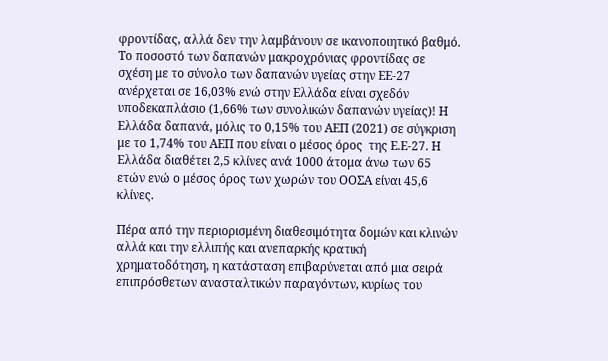φροντίδας, αλλά δεν την λαμβάνουν σε ικανοποιητικό βαθμό. Το ποσοστό των δαπανών μακροχρόνιας φροντίδας σε σχέση με το σύνολο των δαπανών υγείας στην ΕΕ-27 ανέρχεται σε 16,03% ενώ στην Ελλάδα είναι σχεδόν υποδεκαπλάσιο (1,66% των συνολικών δαπανών υγείας)! Η Ελλάδα δαπανά, μόλις το 0,15% του ΑΕΠ (2021) σε σύγκριση με το 1,74% του ΑΕΠ που είναι ο μέσος όρος  της Ε.Ε-27. Η Ελλάδα διαθέτει 2,5 κλίνες ανά 1000 άτομα άνω των 65 ετών ενώ ο μέσος όρος των χωρών του ΟΟΣΑ είναι 45,6 κλίνες.

Πέρα από την περιορισμένη διαθεσιμότητα δομών και κλινών αλλά και την ελλιπής και ανεπαρκής κρατική χρηματοδότηση, η κατάσταση επιβαρύνεται από μια σειρά επιπρόσθετων ανασταλτικών παραγόντων, κυρίως του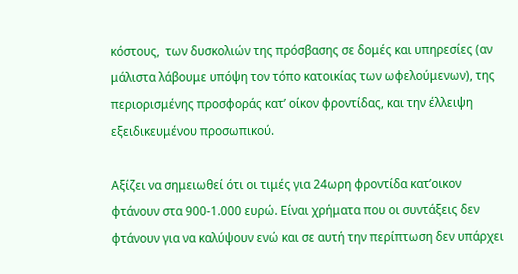κόστους,  των δυσκολιών της πρόσβασης σε δομές και υπηρεσίες (αν μάλιστα λάβουμε υπόψη τον τόπο κατοικίας των ωφελούμενων), της περιορισμένης προσφοράς κατ’ οίκον φροντίδας, και την έλλειψη εξειδικευμένου προσωπικού.

Αξίζει να σημειωθεί ότι οι τιμές για 24ωρη φροντίδα κατ’οικον  φτάνουν στα 900-1.000 ευρώ. Είναι χρήματα που οι συντάξεις δεν φτάνουν για να καλύψουν ενώ και σε αυτή την περίπτωση δεν υπάρχει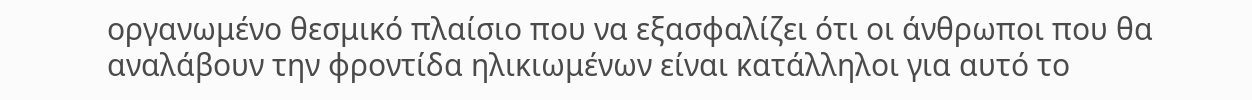οργανωμένο θεσμικό πλαίσιο που να εξασφαλίζει ότι οι άνθρωποι που θα αναλάβουν την φροντίδα ηλικιωμένων είναι κατάλληλοι για αυτό το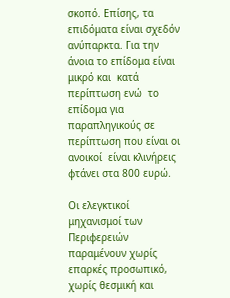σκοπό. Επίσης, τα επιδόματα είναι σχεδόν ανύπαρκτα. Για την άνοια το επίδομα είναι μικρό και  κατά περίπτωση ενώ  το επίδομα για παραπληγικούς σε περίπτωση που είναι οι ανοικοί  είναι κλινήρεις  φτάνει στα 800 ευρώ.

Οι ελεγκτικοί μηχανισμοί των Περιφερειών παραμένουν χωρίς επαρκές προσωπικό, χωρίς θεσμική και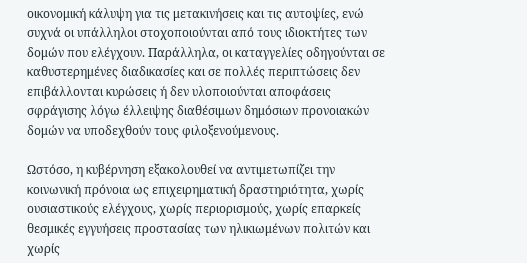οικονομική κάλυψη για τις μετακινήσεις και τις αυτοψίες, ενώ συχνά οι υπάλληλοι στοχοποιούνται από τους ιδιοκτήτες των δομών που ελέγχουν. Παράλληλα, οι καταγγελίες οδηγούνται σε καθυστερημένες διαδικασίες και σε πολλές περιπτώσεις δεν επιβάλλονται κυρώσεις ή δεν υλοποιούνται αποφάσεις σφράγισης λόγω έλλειψης διαθέσιμων δημόσιων προνοιακών δομών να υποδεχθούν τους φιλοξενούμενους.

Ωστόσο, η κυβέρνηση εξακολουθεί να αντιμετωπίζει την κοινωνική πρόνοια ως επιχειρηματική δραστηριότητα, χωρίς ουσιαστικούς ελέγχους, χωρίς περιορισμούς, χωρίς επαρκείς θεσμικές εγγυήσεις προστασίας των ηλικιωμένων πολιτών και χωρίς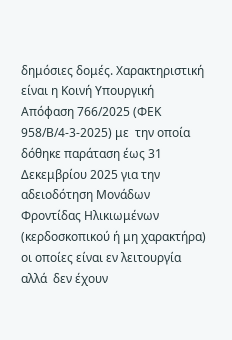δημόσιες δομές. Χαρακτηριστική είναι η Κοινή Υπουργική Απόφαση 766/2025 (ΦΕΚ 958/Β/4-3-2025) με  την οποία δόθηκε παράταση έως 31 Δεκεμβρίου 2025 για την αδειοδότηση Μονάδων Φροντίδας Ηλικιωμένων (κερδοσκοπικού ή μη χαρακτήρα) οι οποίες είναι εν λειτουργία αλλά  δεν έχουν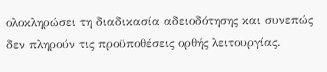ολοκληρώσει τη διαδικασία αδειοδότησης και συνεπώς δεν πληρούν τις προϋποθέσεις ορθής λειτουργίας.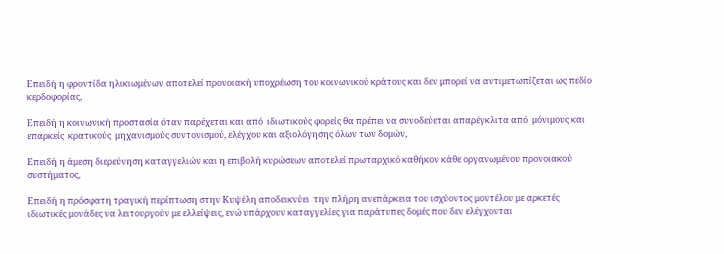Επειδή η φροντίδα ηλικιωμένων αποτελεί προνοιακή υποχρέωση του κοινωνικού κράτους και δεν μπορεί να αντιμετωπίζεται ως πεδίο κερδοφορίας,

Επειδή η κοινωνική προστασία όταν παρέχεται και από  ιδιωτικούς φορείς θα πρέπει να συνοδεύεται απαρέγκλιτα από  μόνιμους και επαρκείς  κρατικούς  μηχανισμούς συντονισμού, ελέγχου και αξιολόγησης όλων των δομών,

Επειδή η άμεση διερεύνηση καταγγελιών και η επιβολή κυρώσεων αποτελεί πρωταρχικό καθήκον κάθε οργανωμένου προνοιακού συστήματος,

Επειδή η πρόσφατη τραγική περίπτωση στην Κυψέλη αποδεικνύει  την πλήρη ανεπάρκεια του ισχύοντος μοντέλου με αρκετές  ιδιωτικές μονάδες να λειτουργούν με ελλείψεις, ενώ υπάρχουν καταγγελίες για παράτυπες δομές που δεν ελέγχονται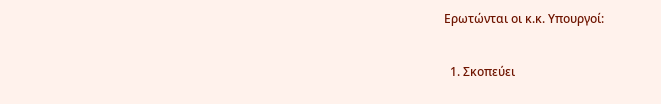Ερωτώνται οι κ.κ. Υπουργοί:

  1. Σκοπεύει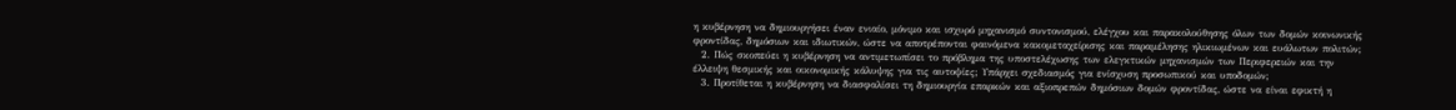η κυβέρνηση να δημιουργήσει έναν ενιαίο, μόνιμο και ισχυρό μηχανισμό συντονισμού, ελέγχου και παρακολούθησης όλων των δομών κοινωνικής φροντίδας, δημόσιων και ιδιωτικών, ώστε να αποτρέπονται φαινόμενα κακομεταχείρισης και παραμέλησης ηλικιωμένων και ευάλωτων πολιτών;
  2. Πώς σκοπεύει η κυβέρνηση να αντιμετωπίσει το πρόβλημα της υποστελέχωσης των ελεγκτικών μηχανισμών των Περιφερειών και την έλλειψη θεσμικής και οικονομικής κάλυψης για τις αυτοψίες; Υπάρχει σχεδιασμός για ενίσχυση προσωπικού και υποδομών;
  3. Προτίθεται η κυβέρνηση να διασφαλίσει τη δημιουργία επαρκών και αξιοπρεπών δημόσιων δομών φροντίδας, ώστε να είναι εφικτή η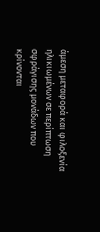άμεση μεταφορά και φιλοξενία ηλικιωμένων σε περίπτωση σφράγισης μονάδων που κρίνονται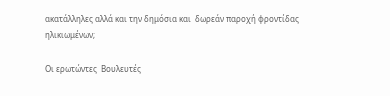ακατάλληλες αλλά και την δημόσια και  δωρεάν παροχή φροντίδας ηλικιωμένων;

Οι ερωτώντες  Βουλευτές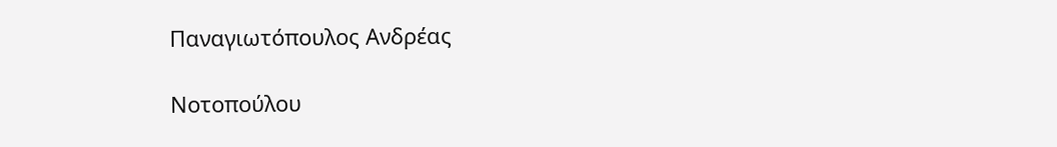Παναγιωτόπουλος Ανδρέας

Νοτοπούλου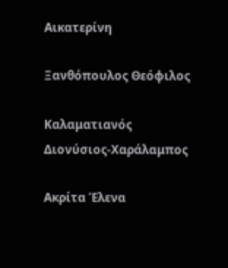Αικατερίνη

Ξανθόπουλος Θεόφιλος

Καλαματιανός Διονύσιος-Χαράλαμπος

Ακρίτα Έλενα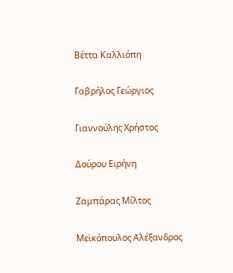Βέττα Καλλιόπη

Γαβρήλος Γεώργιος

Γιαννούλης Χρήστος

Δούρου Ειρήνη

Ζαμπάρας Μίλτος

Μεϊκόπουλος Αλέξανδρος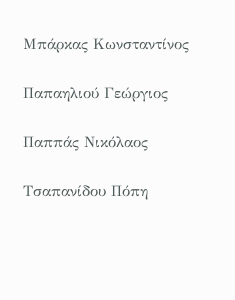Μπάρκας Κωνσταντίνος

Παπαηλιού Γεώργιος

Παππάς Νικόλαος

Τσαπανίδου Πόπη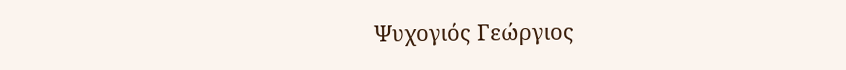Ψυχογιός Γεώργιος